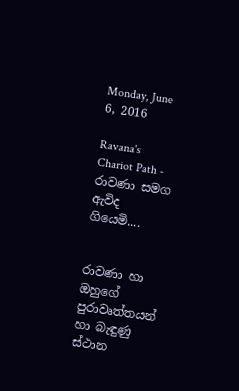Monday, June 6, 2016

Ravana's Chariot Path - රාවණා සමග ඇවිද ගි‍යෙමි....


රාවණා හා ඔහුගේ පුරාවෘත්තයන් හා බැඳුණු ස්ථාන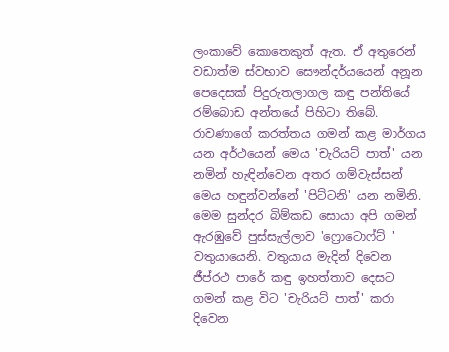ලංකාවේ කොතෙකුත් ඇත. ඒ අතුරෙන් වඩාත්ම ස්වභාව සෞන්දර්ය‍යෙන් අනූන පෙදෙසක් පිදුරුතලාගල කඳු පන්තියේ රම්බොඩ අන්තයේ පිහිටා තිබේ. රාවණාගේ කරත්තය ගමන් කළ මාර්ගය යන අර්ථයෙන් මෙය 'චැරියට් පාත්' යන නමින් හැඳින්වෙන අතර ගම්වැස්සන් මෙය හඳුන්වන්නේ 'පිට්ටනි' යන නමිනි.
මෙම සුන්දර බිම්කඩ සොයා අපි ගමන් ඇරඹුවේ පුස්සැල්ලාව ‍'ෆ්‍රොටොෆ්ට් ' වතුයායෙනි. වතුයාය මැදින් දිවෙන ජීප්රථ පාරේ කඳු ඉහත්තාව දෙසට ගමන් කළ විට ‍'චැරියට් පාත්' කරා දිවෙන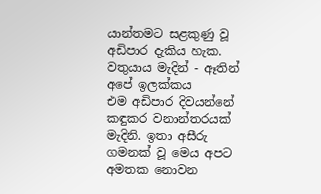යාන්තමට සළකුණු වූ අඩිපාර දැකිය හැක.
වතුයාය මැදින් - ඈතින් අ‍පේ ඉලක්කය
එම අඩිපාර දිවයන්නේ කඳුකර වනාන්තරයක් මැදිනි. ඉතා අසීරු ගමනක් වූ මෙය අපට අමතක නොවන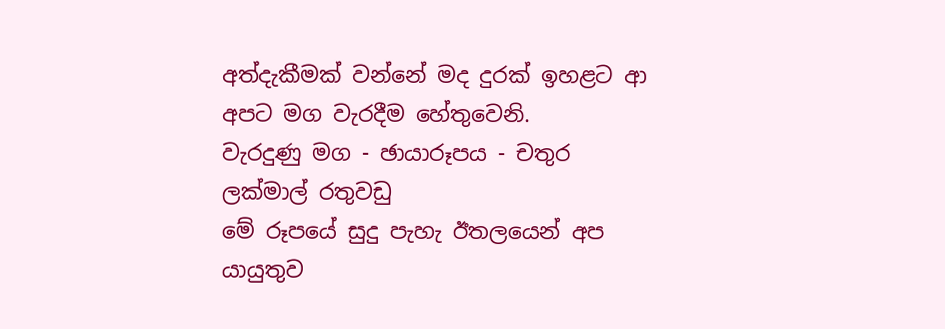අත්දැකීමක් වන්නේ මද දුරක් ඉහළට ආ අපට මග වැරදීම හේතුවෙනි.
වැරදුණු මග - ඡායාරූපය - චතුර ලක්මාල් රතුවඩු
මේ රූපයේ සුදු පැහැ ඊතලයෙන් අප යායුතුව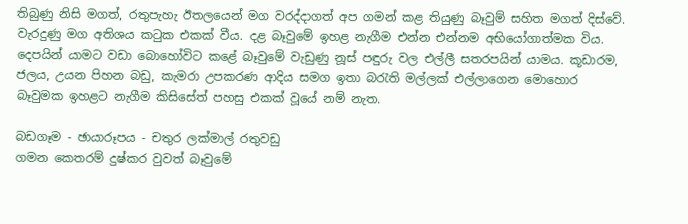තිබුණු නිසි මගත්, රතුපැහැ ඊතලයෙන් මග වරද්දාගත් අප ගමන් කළ තියුණු බෑවුම් සහිත මගත් දිස්වේ.
වැරදුණු මග අතිශය කටුක එකක් වීය. දළ බෑවුමේ ඉහළ නැගීම එන්න එන්නම අභියෝගාත්මක විය. දෙපයින් යාමට වඩා බොහෝවිට කළේ බෑවුමේ වැඩුණු නූස් පඳුරු වල එල්ලී සතරපයින් යාමය. කූඩාරම, ජලය, උයන පිහන බඩු, කැමරා උපකරණ ආදිය සමග ඉතා බරැති මල්ලක් එල්ලාගෙන මොහොර බෑවුමක ඉහළට නැගීම කිසිසේත් පහසු එකක් වූයේ නම් නැත.

බඩගෑම - ඡායාරූපය - චතුර ලක්මාල් රතුවඩු
ගමන කෙතරම් දුෂ්කර වුවත් බෑවුමේ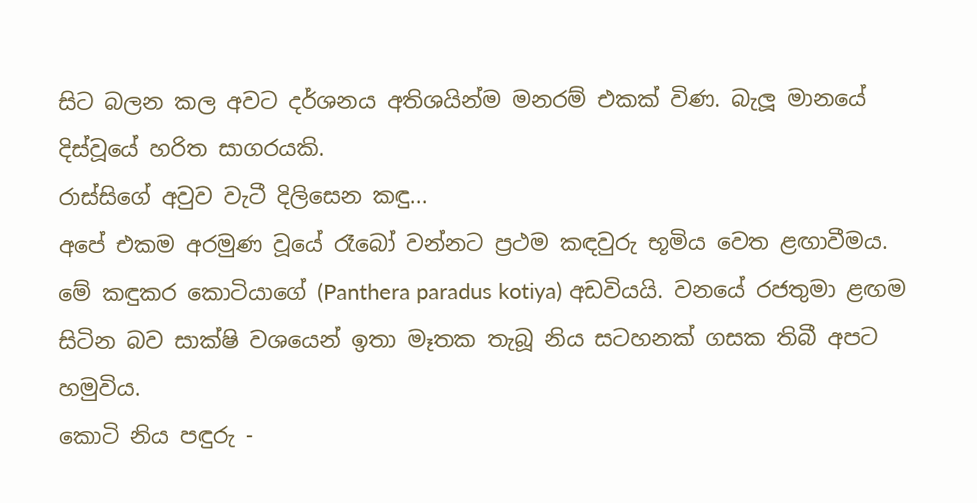සිට බලන කල අවට දර්ශනය අතිශයින්ම මනරම් එකක් විණ. බැලූ මානයේ දිස්වූයේ හරිත සාගරයකි.
රාස්සිගේ අවුව වැටී දිලිසෙන කඳු...
අපේ එකම අරමුණ වූයේ රෑබෝ වන්නට ප්‍රථම කඳවුරු භූමිය වෙත ළඟාවීමය. මේ කඳුකර කොටියාගේ (Panthera paradus kotiya) අඩවියයි. වනයේ රජතුමා ළඟම සිටින බව සාක්ෂි වශයෙන් ඉතා මෑතක තැබූ නිය සටහනක් ගසක තිබී අපට හමුවිය.
කොටි නිය පඳුරු -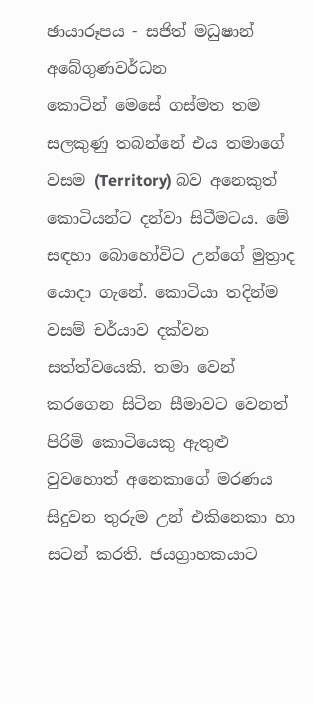ඡායාරූපය - සජිත් මධුෂාන් අබේගුණවර්ධන
කොටින් මෙසේ ගස්මත තම සලකුණු තබන්නේ එය තමාගේ වසම (Territory) බව අනෙකුත් කොටියන්ට දන්වා සිටීමටය. මේ සඳහා බොහෝවිට උන්ගේ මුත්‍රාද යොදා ගැනේ. කොටියා තදින්ම වසම් චර්යාව දක්වන සත්ත්වයෙකි. තමා වෙන් කරගෙන සිටින සීමාව‍ට වෙනත් පිරිමි කොටියෙකු ඇතුළු වුවහොත් අනෙකාගේ මරණය සිදුවන තුරුම උන් එකිනෙකා හා සටන් කරති. ජයග්‍රාහකයාට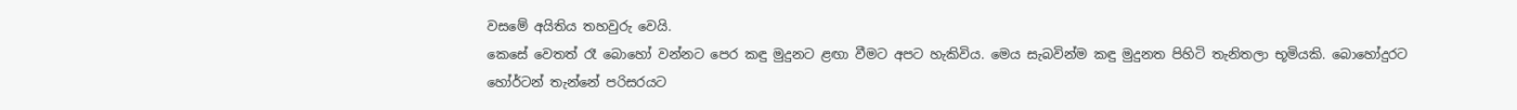වසමේ අයිතිය තහවුරු වෙයි.
කෙසේ වෙතත් රෑ බොහෝ වන්නට පෙර කඳු මුදුනට ළඟා වීමට අපට හැකිවිය. මෙය සැබවින්ම කඳු මුදුනත පිහිටි තැනිතලා භූමියකි. බොහෝදුරට හෝර්ටන් තැන්නේ පරිසරයට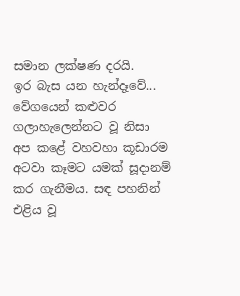සමාන ලක්ෂණ දරයි.
ඉර බැස යන හැන්දෑවේ...
වේගයෙන් කළුවර ගලාහැලෙන්නට වූ නිසා අප කළේ වහවහා කූඩාරම අටවා කෑමට යමක් සූදානම් කර ගැනීමය. ස‍‍ඳ පහනින් එළිය වූ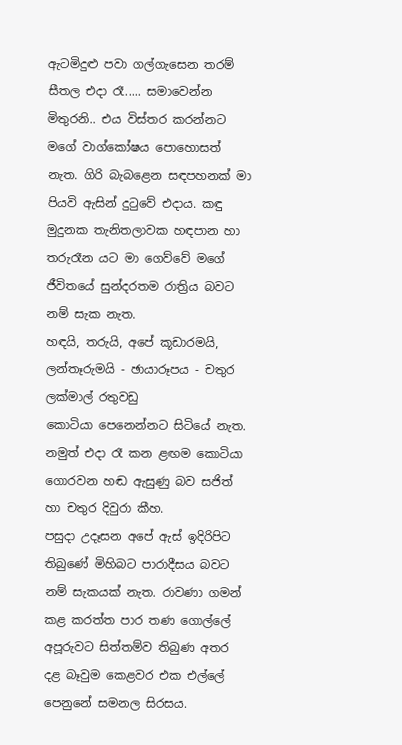ඇටමිදුළු පවා ගල්ගැසෙන තරම් සීතල එදා රෑ..... සමාවෙන්න මිතුරනි.. එය විස්තර කරන්නට මගේ වාග්කෝෂය පොහොසත් නැත. ගිරි බැබළෙන සඳපහනක් මා පියවි ඇසින් දුටුවේ එදාය. කඳු මුදුනක තැනිතලාවක හඳපාන හා තරුරෑන යට මා ගෙව්වේ මගේ ජීවිතයේ සුන්දරතම රාත්‍රිය බවට නම් සැක නැත.
හඳයි, තරුයි, අපේ කූඩාරමයි, ලන්තෑරුමයි - ඡායාරූපය - චතුර ලක්මාල් රතුවඩු
කොටියා පෙනෙන්නට සිටියේ නැත. නමුත් එදා රෑ කන ළඟම කොටියා ගොරවන හඬ ඇසුණු බව සජිත් හා චතුර දිවුරා කීහ.
පසුදා උදෑසන අපේ ඇස් ඉදිරිපිට තිබුණේ මිහිබට පාරාදීසය බවට නම් සැකයක් නැත. රාවණා ගමන් කළ කරත්ත පාර තණ ගොල්ලේ අපූරුවට සිත්තම්ව තිබුණ අතර දළ බෑවුම කෙළවර එක එල්ලේ පෙනුනේ සමනල සිරසය.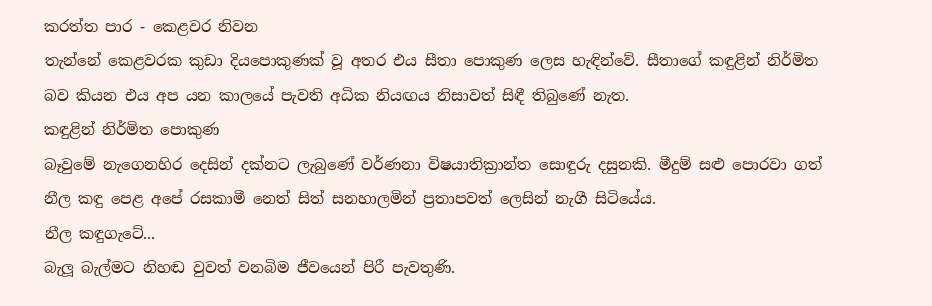කරත්ත පාර - කෙළවර නිවන
තැන්නේ කෙළවරක කුඩා දියපොකුණක් වූ අතර එය සීතා පොකුණ ලෙස හැඳින්වේ. සීතාගේ කඳුළින් නිර්මිත බව කියන එය අප යන කාලයේ පැවති අධික නියඟය නිසාවත් සිඳී තිබුණේ නැත.
කඳුළින් නිර්මිත පොකුණ
බෑවුමේ නැගෙනහිර දෙසින් දක්නට ලැබුණේ වර්ණනා විෂයාතික්‍රාන්ත ‍සොඳුරු දසුනකි. මීදුම් සළු පොරවා ගත් නීල කඳු පෙළ අපේ රසකාමී නෙත් සිත් සනහාලමින් ප්‍රතාපවත් ලෙසින් නැගී සිටියේය.
නීල කඳුගැටේ...
බැලූ බැල්මට නිහඬ වුවත් වනබිම ජීවයෙන් පිරී පැවතුණි.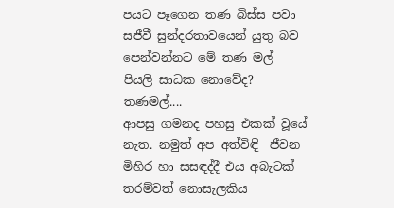පයට පෑගෙන තණ බිස්ස පවා සජීවී සුන්දරතාවයෙන් යුතු බව පෙන්වන්නට මේ තණ මල් පියලි සාධක නොවේද?
තණමල්....
ආපසු ගමනද පහසු එකක් වූයේ නැත. නමුත් අප අත්විඳි  ජීවන මිහිර හා සසඳද්දී එය අබැටක් තරම්වත් නොසැලකිය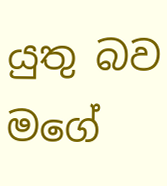යුතු බව මගේ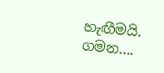හැඟීමයි.
ගමන....